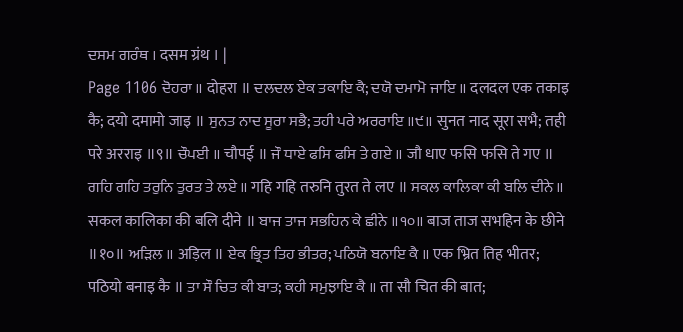ਦਸਮ ਗਰੰਥ । दसम ग्रंथ । |
Page 1106 ਦੋਹਰਾ ॥ दोहरा ॥ ਦਲਦਲ ਏਕ ਤਕਾਇ ਕੈ; ਦਯੋ ਦਮਾਮੋ ਜਾਇ ॥ दलदल एक तकाइ कै; दयो दमामो जाइ ॥ ਸੁਨਤ ਨਾਦ ਸੂਰਾ ਸਭੈ; ਤਹੀ ਪਰੇ ਅਰਰਾਇ ॥੯॥ सुनत नाद सूरा सभै; तही परे अरराइ ॥९॥ ਚੌਪਈ ॥ चौपई ॥ ਜੌ ਧਾਏ ਫਸਿ ਫਸਿ ਤੇ ਗਏ ॥ जौ धाए फसि फसि ते गए ॥ ਗਹਿ ਗਹਿ ਤਰੁਨਿ ਤੁਰਤ ਤੇ ਲਏ ॥ गहि गहि तरुनि तुरत ते लए ॥ ਸਕਲ ਕਾਲਿਕਾ ਕੀ ਬਲਿ ਦੀਨੇ ॥ सकल कालिका की बलि दीने ॥ ਬਾਜ ਤਾਜ ਸਭਹਿਨ ਕੇ ਛੀਨੇ ॥੧੦॥ बाज ताज सभहिन के छीने ॥१०॥ ਅੜਿਲ ॥ अड़िल ॥ ਏਕ ਭ੍ਰਿਤ ਤਿਹ ਭੀਤਰ; ਪਠਿਯੋ ਬਨਾਇ ਕੈ ॥ एक भ्रित तिह भीतर; पठियो बनाइ कै ॥ ਤਾ ਸੌ ਚਿਤ ਕੀ ਬਾਤ; ਕਹੀ ਸਮੁਝਾਇ ਕੈ ॥ ता सौ चित की बात;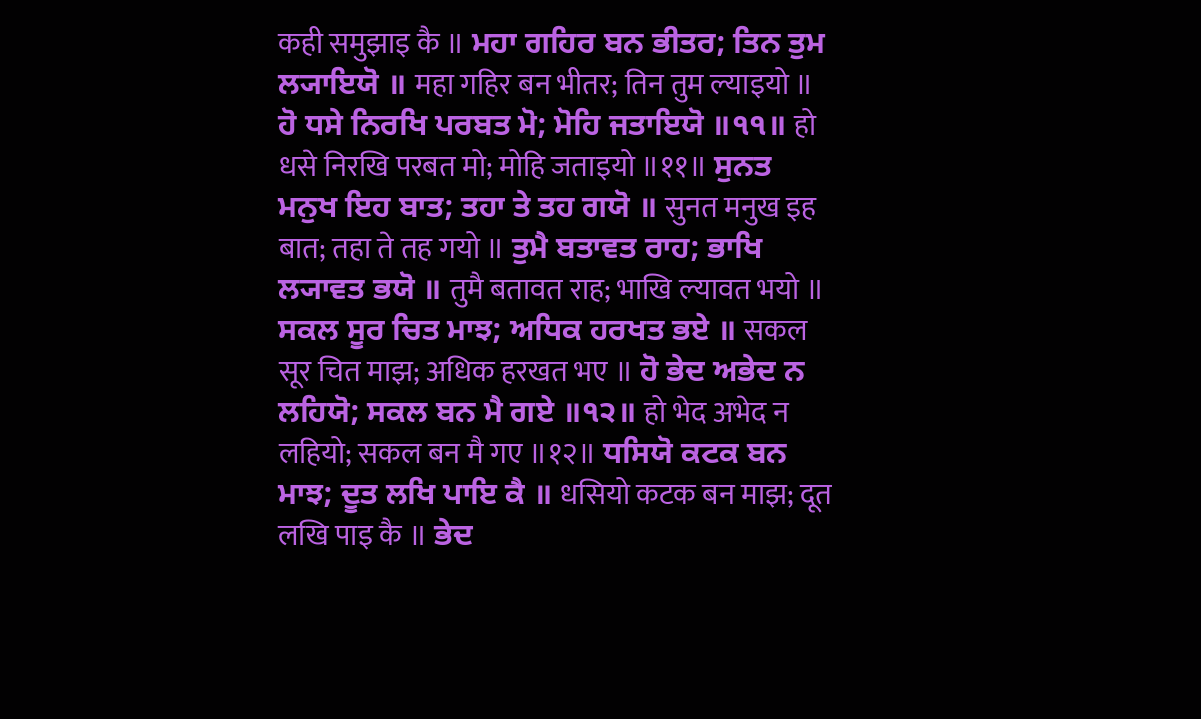कही समुझाइ कै ॥ ਮਹਾ ਗਹਿਰ ਬਨ ਭੀਤਰ; ਤਿਨ ਤੁਮ ਲ੍ਯਾਇਯੋ ॥ महा गहिर बन भीतर; तिन तुम ल्याइयो ॥ ਹੋ ਧਸੇ ਨਿਰਖਿ ਪਰਬਤ ਮੋ; ਮੋਹਿ ਜਤਾਇਯੋ ॥੧੧॥ हो धसे निरखि परबत मो; मोहि जताइयो ॥११॥ ਸੁਨਤ ਮਨੁਖ ਇਹ ਬਾਤ; ਤਹਾ ਤੇ ਤਹ ਗਯੋ ॥ सुनत मनुख इह बात; तहा ते तह गयो ॥ ਤੁਮੈ ਬਤਾਵਤ ਰਾਹ; ਭਾਖਿ ਲ੍ਯਾਵਤ ਭਯੋ ॥ तुमै बतावत राह; भाखि ल्यावत भयो ॥ ਸਕਲ ਸੂਰ ਚਿਤ ਮਾਝ; ਅਧਿਕ ਹਰਖਤ ਭਏ ॥ सकल सूर चित माझ; अधिक हरखत भए ॥ ਹੋ ਭੇਦ ਅਭੇਦ ਨ ਲਹਿਯੋ; ਸਕਲ ਬਨ ਮੈ ਗਏ ॥੧੨॥ हो भेद अभेद न लहियो; सकल बन मै गए ॥१२॥ ਧਸਿਯੋ ਕਟਕ ਬਨ ਮਾਝ; ਦੂਤ ਲਖਿ ਪਾਇ ਕੈ ॥ धसियो कटक बन माझ; दूत लखि पाइ कै ॥ ਭੇਦ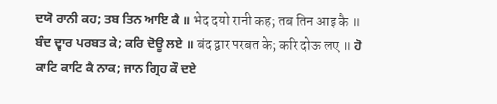ਦਯੋ ਰਾਨੀ ਕਹ; ਤਬ ਤਿਨ ਆਇ ਕੈ ॥ भेद दयो रानी कह; तब तिन आइ कै ॥ ਬੰਦ ਦ੍ਵਾਰ ਪਰਬਤ ਕੇ; ਕਰਿ ਦੋਊ ਲਏ ॥ बंद द्वार परबत के; करि दोऊ लए ॥ ਹੋ ਕਾਟਿ ਕਾਟਿ ਕੈ ਨਾਕ; ਜਾਨ ਗ੍ਰਿਹ ਕੌ ਦਏ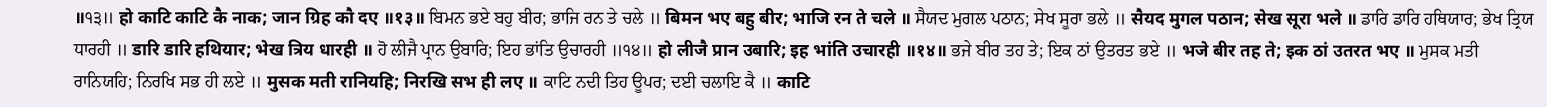॥੧੩॥ हो काटि काटि कै नाक; जान ग्रिह कौ दए ॥१३॥ ਬਿਮਨ ਭਏ ਬਹੁ ਬੀਰ; ਭਾਜਿ ਰਨ ਤੇ ਚਲੇ ॥ बिमन भए बहु बीर; भाजि रन ते चले ॥ ਸੈਯਦ ਮੁਗਲ ਪਠਾਨ; ਸੇਖ ਸੂਰਾ ਭਲੇ ॥ सैयद मुगल पठान; सेख सूरा भले ॥ ਡਾਰਿ ਡਾਰਿ ਹਥਿਯਾਰ; ਭੇਖ ਤ੍ਰਿਯ ਧਾਰਹੀ ॥ डारि डारि हथियार; भेख त्रिय धारही ॥ ਹੋ ਲੀਜੈ ਪ੍ਰਾਨ ਉਬਾਰਿ; ਇਹ ਭਾਂਤਿ ਉਚਾਰਹੀ ॥੧੪॥ हो लीजै प्रान उबारि; इह भांति उचारही ॥१४॥ ਭਜੇ ਬੀਰ ਤਹ ਤੇ; ਇਕ ਠਾਂ ਉਤਰਤ ਭਏ ॥ भजे बीर तह ते; इक ठां उतरत भए ॥ ਮੁਸਕ ਮਤੀ ਰਾਨਿਯਹਿ; ਨਿਰਖਿ ਸਭ ਹੀ ਲਏ ॥ मुसक मती रानियहि; निरखि सभ ही लए ॥ ਕਾਟਿ ਨਦੀ ਤਿਹ ਊਪਰ; ਦਈ ਚਲਾਇ ਕੈ ॥ काटि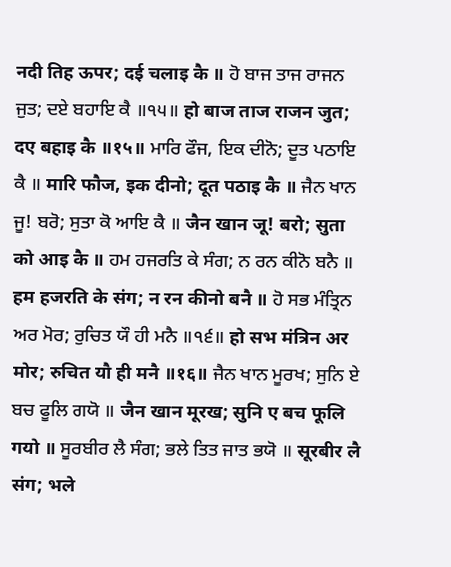नदी तिह ऊपर; दई चलाइ कै ॥ ਹੋ ਬਾਜ ਤਾਜ ਰਾਜਨ ਜੁਤ; ਦਏ ਬਹਾਇ ਕੈ ॥੧੫॥ हो बाज ताज राजन जुत; दए बहाइ कै ॥१५॥ ਮਾਰਿ ਫੌਜ, ਇਕ ਦੀਨੋ; ਦੂਤ ਪਠਾਇ ਕੈ ॥ मारि फौज, इक दीनो; दूत पठाइ कै ॥ ਜੈਨ ਖਾਨ ਜੂ! ਬਰੋ; ਸੁਤਾ ਕੋ ਆਇ ਕੈ ॥ जैन खान जू! बरो; सुता को आइ कै ॥ ਹਮ ਹਜਰਤਿ ਕੇ ਸੰਗ; ਨ ਰਨ ਕੀਨੋ ਬਨੈ ॥ हम हजरति के संग; न रन कीनो बनै ॥ ਹੋ ਸਭ ਮੰਤ੍ਰਿਨ ਅਰ ਮੋਰ; ਰੁਚਿਤ ਯੌ ਹੀ ਮਨੈ ॥੧੬॥ हो सभ मंत्रिन अर मोर; रुचित यौ ही मनै ॥१६॥ ਜੈਨ ਖਾਨ ਮੂਰਖ; ਸੁਨਿ ਏ ਬਚ ਫੂਲਿ ਗਯੋ ॥ जैन खान मूरख; सुनि ए बच फूलि गयो ॥ ਸੂਰਬੀਰ ਲੈ ਸੰਗ; ਭਲੇ ਤਿਤ ਜਾਤ ਭਯੋ ॥ सूरबीर लै संग; भले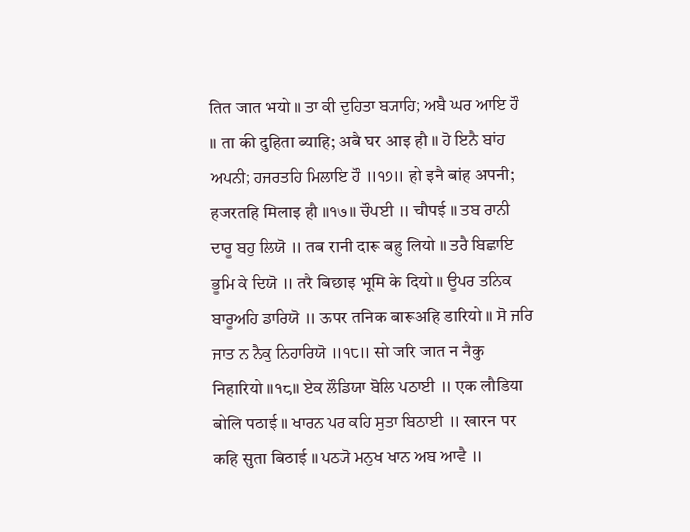तित जात भयो ॥ ਤਾ ਕੀ ਦੁਹਿਤਾ ਬ੍ਯਾਹਿ; ਅਬੈ ਘਰ ਆਇ ਹੌ ॥ ता की दुहिता ब्याहि; अबै घर आइ हौ ॥ ਹੋ ਇਨੈ ਬਾਂਹ ਅਪਨੀ; ਹਜਰਤਹਿ ਮਿਲਾਇ ਹੌ ॥੧੭॥ हो इनै बांह अपनी; हजरतहि मिलाइ हौ ॥१७॥ ਚੌਪਈ ॥ चौपई ॥ ਤਬ ਰਾਨੀ ਦਾਰੂ ਬਹੁ ਲਿਯੋ ॥ तब रानी दारू बहु लियो ॥ ਤਰੈ ਬਿਛਾਇ ਭੂਮਿ ਕੇ ਦਿਯੋ ॥ तरै बिछाइ भूमि के दियो ॥ ਊਪਰ ਤਨਿਕ ਬਾਰੂਅਹਿ ਡਾਰਿਯੋ ॥ ऊपर तनिक बारूअहि डारियो ॥ ਸੋ ਜਰਿ ਜਾਤ ਨ ਨੈਕੁ ਨਿਹਾਰਿਯੋ ॥੧੮॥ सो जरि जात न नैकु निहारियो ॥१८॥ ਏਕ ਲੌਡਿਯਾ ਬੋਲਿ ਪਠਾਈ ॥ एक लौडिया बोलि पठाई ॥ ਖਾਰਨ ਪਰ ਕਹਿ ਸੁਤਾ ਬਿਠਾਈ ॥ खारन पर कहि सुता बिठाई ॥ ਪਠ੍ਯੋ ਮਨੁਖ ਖਾਨ ਅਬ ਆਵੈ ॥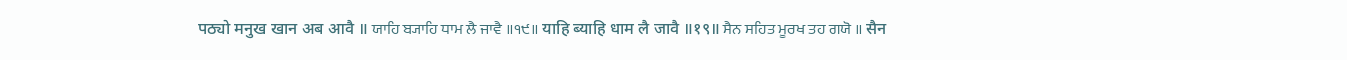पठ्यो मनुख खान अब आवै ॥ ਯਾਹਿ ਬ੍ਯਾਹਿ ਧਾਮ ਲੈ ਜਾਵੈ ॥੧੯॥ याहि ब्याहि धाम लै जावै ॥१९॥ ਸੈਨ ਸਹਿਤ ਮੂਰਖ ਤਹ ਗਯੋ ॥ सैन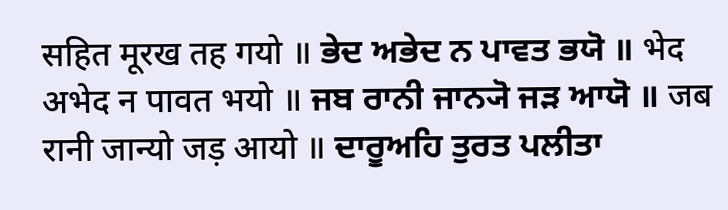सहित मूरख तह गयो ॥ ਭੇਦ ਅਭੇਦ ਨ ਪਾਵਤ ਭਯੋ ॥ भेद अभेद न पावत भयो ॥ ਜਬ ਰਾਨੀ ਜਾਨ੍ਯੋ ਜੜ ਆਯੋ ॥ जब रानी जान्यो जड़ आयो ॥ ਦਾਰੂਅਹਿ ਤੁਰਤ ਪਲੀਤਾ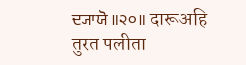ਦ੍ਯਾਯੋ ॥੨੦॥ दारूअहि तुरत पलीता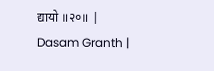द्यायो ॥२०॥ |
Dasam Granth |